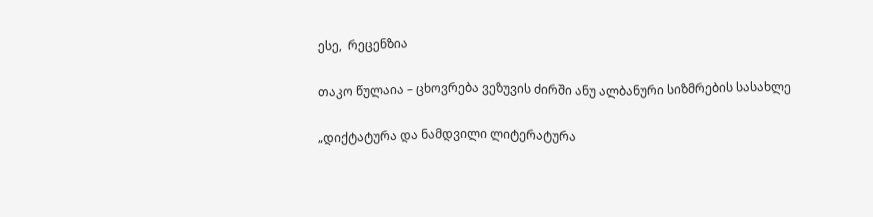ესე,  რეცენზია

თაკო წულაია – ცხოვრება ვეზუვის ძირში ანუ ალბანური სიზმრების სასახლე

„დიქტატურა და ნამდვილი ლიტერატურა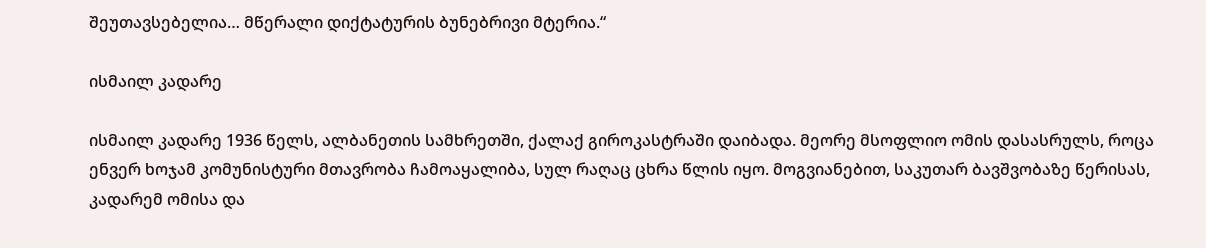შეუთავსებელია… მწერალი დიქტატურის ბუნებრივი მტერია.“

ისმაილ კადარე

ისმაილ კადარე 1936 წელს, ალბანეთის სამხრეთში, ქალაქ გიროკასტრაში დაიბადა. მეორე მსოფლიო ომის დასასრულს, როცა ენვერ ხოჯამ კომუნისტური მთავრობა ჩამოაყალიბა, სულ რაღაც ცხრა წლის იყო. მოგვიანებით, საკუთარ ბავშვობაზე წერისას, კადარემ ომისა და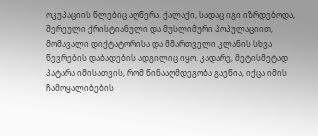ოკუპაციის წლებიც აღწერა. ქალაქი, სადაც იგი იზრდებოდა, შერეული ქრისტიანული და მუსლიმური პოპულაციით, მომავალი დიქტატორისა და მმართველი კლანის სხვა წევრების დაბადების ადგილიც იყო. კადარე, მეტისმეტად პატარა იმისათვის, რომ წინააღმდეგობა გაეწია, იქცა იმის ჩამოყალიბების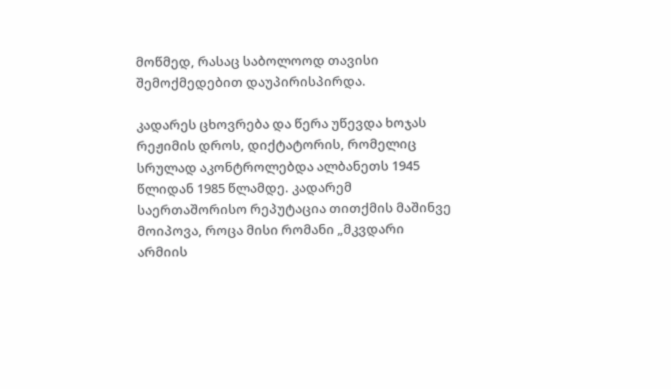მოწმედ, რასაც საბოლოოდ თავისი შემოქმედებით დაუპირისპირდა.

კადარეს ცხოვრება და წერა უწევდა ხოჯას რეჟიმის დროს, დიქტატორის, რომელიც სრულად აკონტროლებდა ალბანეთს 1945 წლიდან 1985 წლამდე. კადარემ საერთაშორისო რეპუტაცია თითქმის მაშინვე მოიპოვა, როცა მისი რომანი „მკვდარი არმიის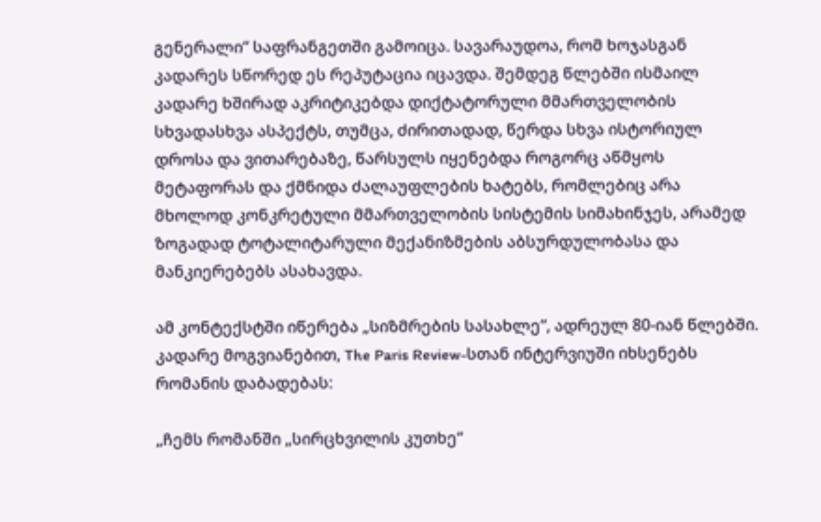გენერალი“ საფრანგეთში გამოიცა. სავარაუდოა, რომ ხოჯასგან კადარეს სწორედ ეს რეპუტაცია იცავდა. შემდეგ წლებში ისმაილ კადარე ხშირად აკრიტიკებდა დიქტატორული მმართველობის სხვადასხვა ასპექტს, თუმცა, ძირითადად, წერდა სხვა ისტორიულ დროსა და ვითარებაზე, წარსულს იყენებდა როგორც აწმყოს მეტაფორას და ქმნიდა ძალაუფლების ხატებს, რომლებიც არა მხოლოდ კონკრეტული მმართველობის სისტემის სიმახინჯეს, არამედ ზოგადად ტოტალიტარული მექანიზმების აბსურდულობასა და მანკიერებებს ასახავდა.

ამ კონტექსტში იწერება „სიზმრების სასახლე“, ადრეულ 80-იან წლებში. კადარე მოგვიანებით, The Paris Review-სთან ინტერვიუში იხსენებს რომანის დაბადებას:

„ჩემს რომანში „სირცხვილის კუთხე“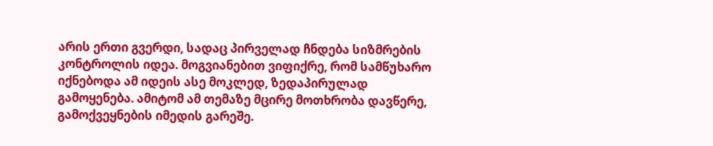არის ერთი გვერდი, სადაც პირველად ჩნდება სიზმრების კონტროლის იდეა. მოგვიანებით ვიფიქრე, რომ სამწუხარო იქნებოდა ამ იდეის ასე მოკლედ, ზედაპირულად გამოყენება. ამიტომ ამ თემაზე მცირე მოთხრობა დავწერე, გამოქვეყნების იმედის გარეშე.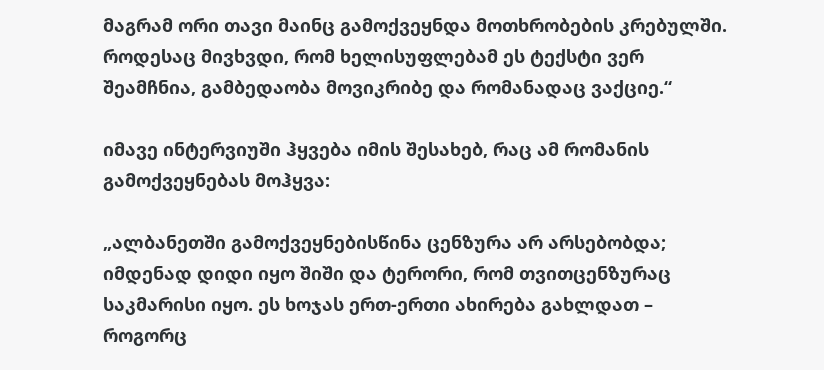მაგრამ ორი თავი მაინც გამოქვეყნდა მოთხრობების კრებულში. როდესაც მივხვდი, რომ ხელისუფლებამ ეს ტექსტი ვერ შეამჩნია, გამბედაობა მოვიკრიბე და რომანადაც ვაქციე.“

იმავე ინტერვიუში ჰყვება იმის შესახებ, რაც ამ რომანის გამოქვეყნებას მოჰყვა:

„ალბანეთში გამოქვეყნებისწინა ცენზურა არ არსებობდა; იმდენად დიდი იყო შიში და ტერორი, რომ თვითცენზურაც საკმარისი იყო. ეს ხოჯას ერთ-ერთი ახირება გახლდათ – როგორც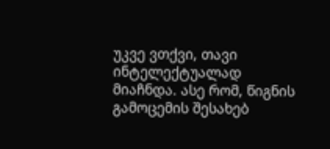უკვე ვთქვი, თავი ინტელექტუალად მიაჩნდა. ასე რომ, წიგნის გამოცემის შესახებ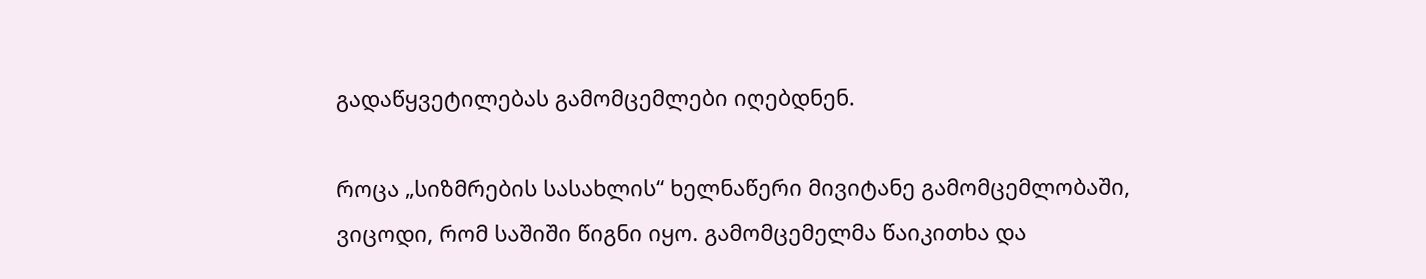გადაწყვეტილებას გამომცემლები იღებდნენ.

როცა „სიზმრების სასახლის“ ხელნაწერი მივიტანე გამომცემლობაში, ვიცოდი, რომ საშიში წიგნი იყო. გამომცემელმა წაიკითხა და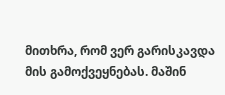მითხრა, რომ ვერ გარისკავდა მის გამოქვეყნებას. მაშინ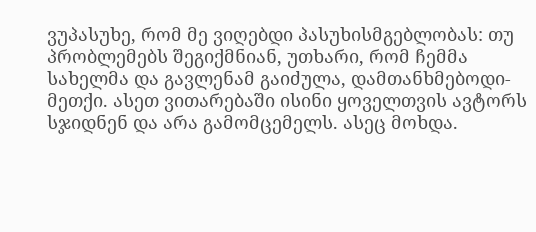ვუპასუხე, რომ მე ვიღებდი პასუხისმგებლობას: თუ პრობლემებს შეგიქმნიან, უთხარი, რომ ჩემმა სახელმა და გავლენამ გაიძულა, დამთანხმებოდი-მეთქი. ასეთ ვითარებაში ისინი ყოველთვის ავტორს სჯიდნენ და არა გამომცემელს. ასეც მოხდა.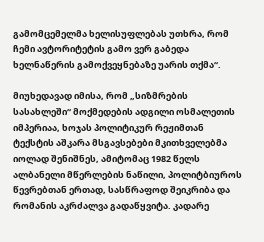გამომცემელმა ხელისუფლებას უთხრა, რომ ჩემი ავტორიტეტის გამო ვერ გაბედა ხელნაწერის გამოქვეყნებაზე უარის თქმა“.

მიუხედავად იმისა, რომ „სიზმრების სასახლეში“ მოქმედების ადგილი ოსმალეთის იმპერიაა, ხოჯას პოლიტიკურ რეჟიმთან ტექსტის აშკარა მსგავსებები მკითხველებმა იოლად შენიშნეს, ამიტომაც 1982 წელს ალბანელი მწერლების ნაწილი, პოლიტბიუროს წევრებთან ერთად, სასწრაფოდ შეიკრიბა და რომანის აკრძალვა გადაწყვიტა. კადარე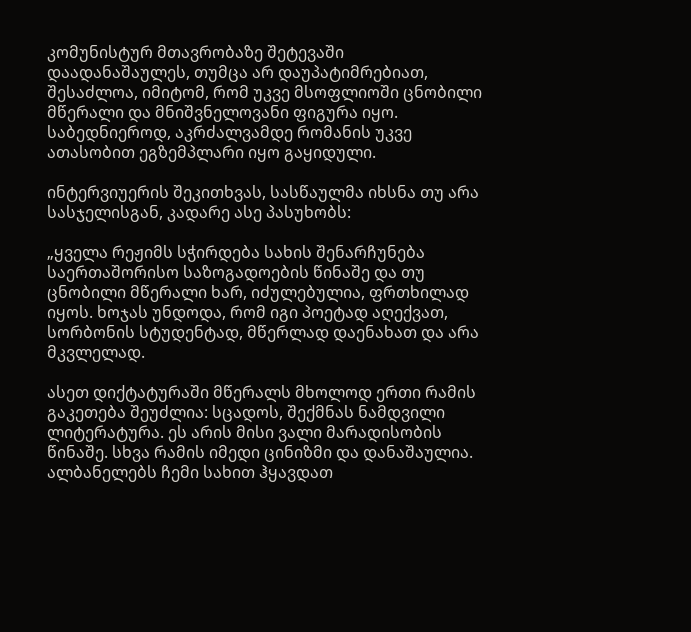კომუნისტურ მთავრობაზე შეტევაში დაადანაშაულეს, თუმცა არ დაუპატიმრებიათ, შესაძლოა, იმიტომ, რომ უკვე მსოფლიოში ცნობილი მწერალი და მნიშვნელოვანი ფიგურა იყო. საბედნიეროდ, აკრძალვამდე რომანის უკვე ათასობით ეგზემპლარი იყო გაყიდული.

ინტერვიუერის შეკითხვას, სასწაულმა იხსნა თუ არა სასჯელისგან, კადარე ასე პასუხობს:

„ყველა რეჟიმს სჭირდება სახის შენარჩუნება საერთაშორისო საზოგადოების წინაშე და თუ ცნობილი მწერალი ხარ, იძულებულია, ფრთხილად იყოს. ხოჯას უნდოდა, რომ იგი პოეტად აღექვათ, სორბონის სტუდენტად, მწერლად დაენახათ და არა მკვლელად.

ასეთ დიქტატურაში მწერალს მხოლოდ ერთი რამის გაკეთება შეუძლია: სცადოს, შექმნას ნამდვილი ლიტერატურა. ეს არის მისი ვალი მარადისობის წინაშე. სხვა რამის იმედი ცინიზმი და დანაშაულია. ალბანელებს ჩემი სახით ჰყავდათ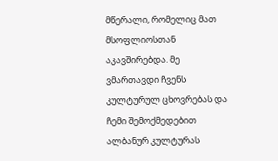მწერალი, რომელიც მათ მსოფლიოსთან აკავშირებდა. მე ვმართავდი ჩვენს კულტურულ ცხოვრებას და ჩემი შემოქმედებით ალბანურ კულტურას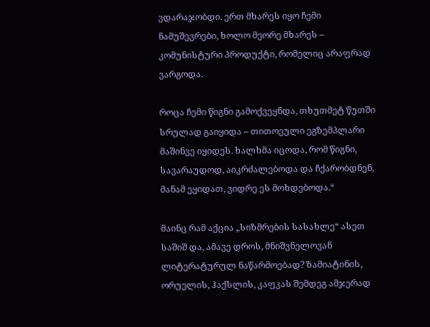ვდარაჯობდი. ერთ მხარეს იყო ჩემი ნამუშევრები, ხოლო მეორე მხარეს – კომუნისტური პროდუქტი, რომელიც არაფრად ვარგოდა.

როცა ჩემი წიგნი გამოქვეყნდა, თხუთმეტ წუთში სრულად გაიყიდა – თითოეული ეგზემპლარი მაშინვე იყიდეს. ხალხმა იცოდა, რომ წიგნი, სავარაუდოდ, აიკრძალებოდა და ჩქარობდნენ, მანამ ეყიდათ, ვიდრე ეს მოხდებოდა.“

მაინც რამ აქცია „სიზმრების სასახლე“ ასეთ საშიშ და, ამავე დროს, მნიშვნელოვან ლიტერატურულ ნაწარმოებად? ზამიატინის, ორუელის, ჰაქსლის, კაფკას შემდეგ ამჯერად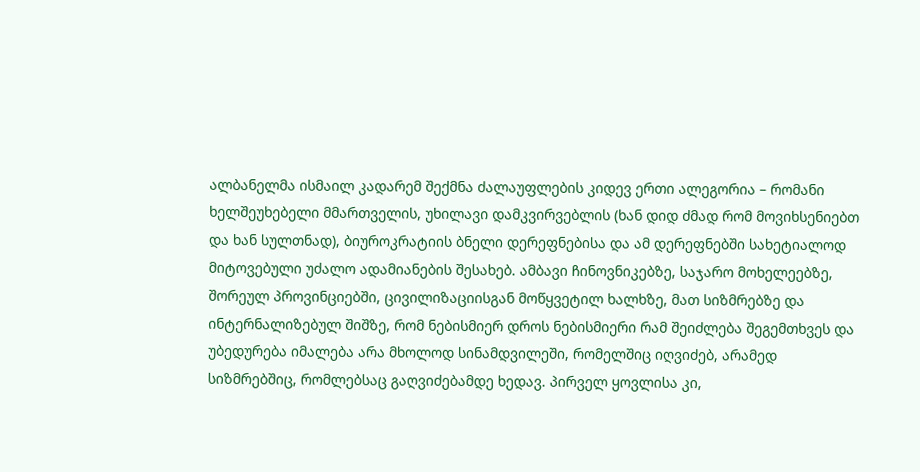ალბანელმა ისმაილ კადარემ შექმნა ძალაუფლების კიდევ ერთი ალეგორია – რომანი ხელშეუხებელი მმართველის, უხილავი დამკვირვებლის (ხან დიდ ძმად რომ მოვიხსენიებთ და ხან სულთნად), ბიუროკრატიის ბნელი დერეფნებისა და ამ დერეფნებში სახეტიალოდ მიტოვებული უძალო ადამიანების შესახებ. ამბავი ჩინოვნიკებზე, საჯარო მოხელეებზე, შორეულ პროვინციებში, ცივილიზაციისგან მოწყვეტილ ხალხზე, მათ სიზმრებზე და ინტერნალიზებულ შიშზე, რომ ნებისმიერ დროს ნებისმიერი რამ შეიძლება შეგემთხვეს და უბედურება იმალება არა მხოლოდ სინამდვილეში, რომელშიც იღვიძებ, არამედ სიზმრებშიც, რომლებსაც გაღვიძებამდე ხედავ. პირველ ყოვლისა კი,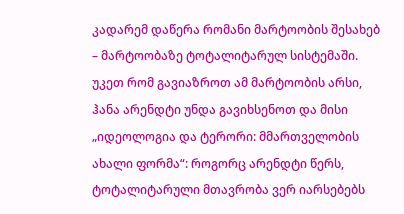კადარემ დაწერა რომანი მარტოობის შესახებ – მარტოობაზე ტოტალიტარულ სისტემაში. უკეთ რომ გავიაზროთ ამ მარტოობის არსი, ჰანა არენდტი უნდა გავიხსენოთ და მისი „იდეოლოგია და ტერორი: მმართველობის ახალი ფორმა“: როგორც არენდტი წერს, ტოტალიტარული მთავრობა ვერ იარსებებს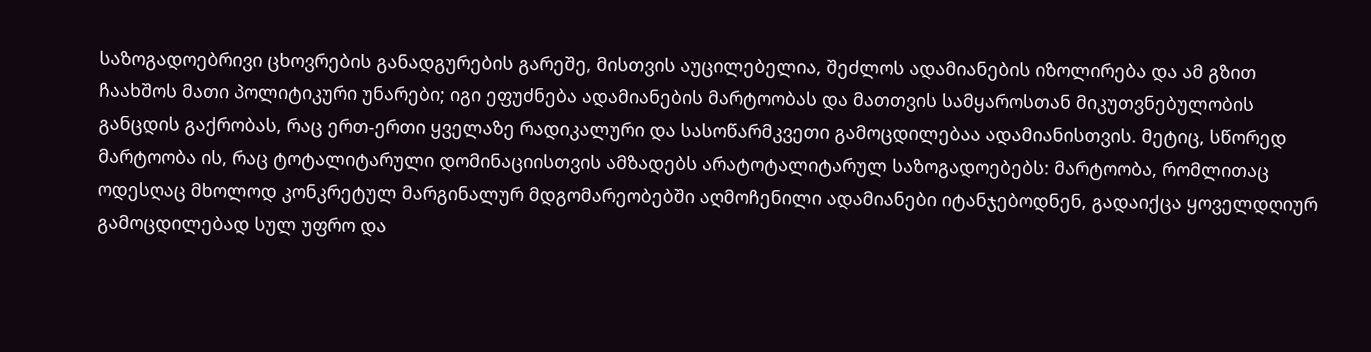საზოგადოებრივი ცხოვრების განადგურების გარეშე, მისთვის აუცილებელია, შეძლოს ადამიანების იზოლირება და ამ გზით ჩაახშოს მათი პოლიტიკური უნარები; იგი ეფუძნება ადამიანების მარტოობას და მათთვის სამყაროსთან მიკუთვნებულობის განცდის გაქრობას, რაც ერთ-ერთი ყველაზე რადიკალური და სასოწარმკვეთი გამოცდილებაა ადამიანისთვის. მეტიც, სწორედ მარტოობა ის, რაც ტოტალიტარული დომინაციისთვის ამზადებს არატოტალიტარულ საზოგადოებებს: მარტოობა, რომლითაც ოდესღაც მხოლოდ კონკრეტულ მარგინალურ მდგომარეობებში აღმოჩენილი ადამიანები იტანჯებოდნენ, გადაიქცა ყოველდღიურ გამოცდილებად სულ უფრო და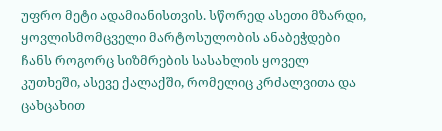უფრო მეტი ადამიანისთვის. სწორედ ასეთი მზარდი, ყოვლისმომცველი მარტოსულობის ანაბეჭდები ჩანს როგორც სიზმრების სასახლის ყოველ კუთხეში, ასევე ქალაქში, რომელიც კრძალვითა და ცახცახით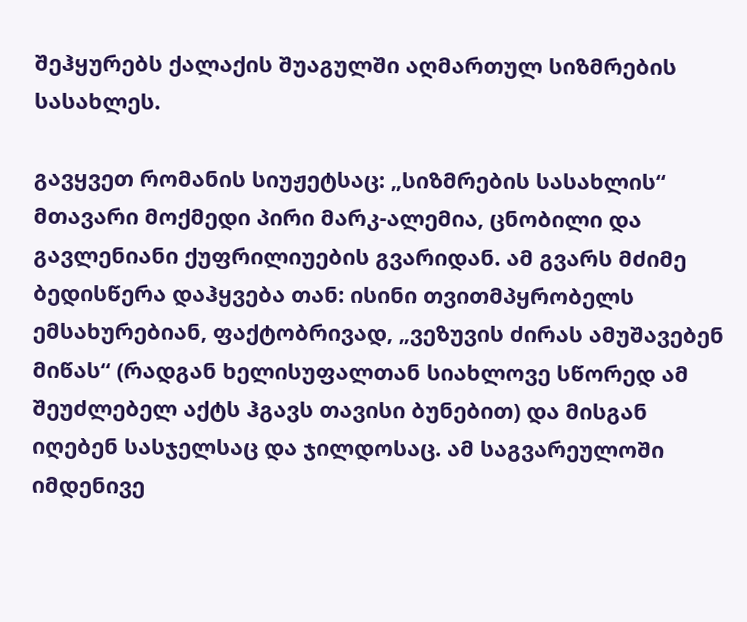შეჰყურებს ქალაქის შუაგულში აღმართულ სიზმრების სასახლეს.

გავყვეთ რომანის სიუჟეტსაც: „სიზმრების სასახლის“ მთავარი მოქმედი პირი მარკ-ალემია, ცნობილი და გავლენიანი ქუფრილიუების გვარიდან. ამ გვარს მძიმე ბედისწერა დაჰყვება თან: ისინი თვითმპყრობელს ემსახურებიან, ფაქტობრივად, „ვეზუვის ძირას ამუშავებენ მიწას“ (რადგან ხელისუფალთან სიახლოვე სწორედ ამ შეუძლებელ აქტს ჰგავს თავისი ბუნებით) და მისგან იღებენ სასჯელსაც და ჯილდოსაც. ამ საგვარეულოში იმდენივე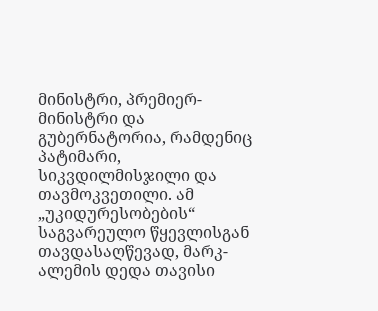მინისტრი, პრემიერ-მინისტრი და გუბერნატორია, რამდენიც პატიმარი, სიკვდილმისჯილი და თავმოკვეთილი. ამ „უკიდურესობების“ საგვარეულო წყევლისგან თავდასაღწევად, მარკ-ალემის დედა თავისი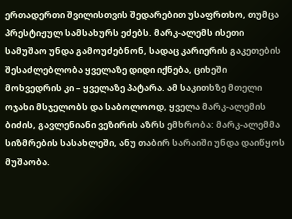ერთადერთი შვილისთვის შედარებით უსაფრთხო, თუმცა პრესტიჟულ სამსახურს ეძებს. მარკ-ალემს ისეთი სამუშაო უნდა გამოუძებნონ, სადაც კარიერის გაკეთების შესაძლებლობა ყველაზე დიდი იქნება, ციხეში მოხვედრის კი – ყველაზე პატარა. ამ საკითხზე მთელი ოჯახი მსჯელობს და საბოლოოდ, ყველა მარკ-ალემის ბიძის, გავლენიანი ვეზირის აზრს ემხრობა: მარკ-ალემმა სიზმრების სასახლეში, ანუ თაბირ სარაიში უნდა დაიწყოს მუშაობა.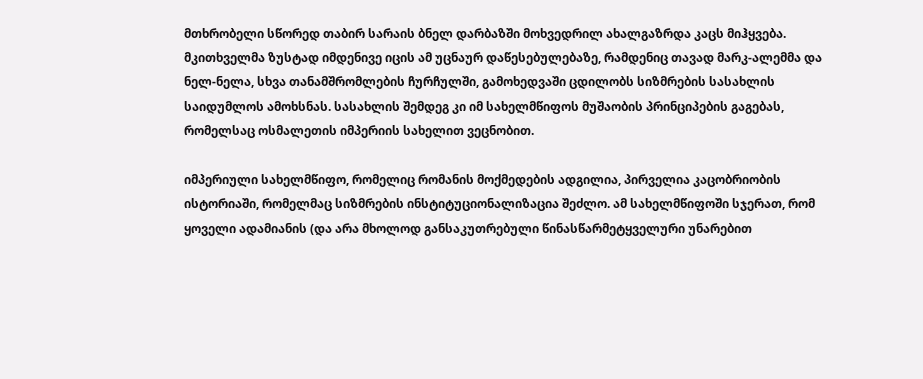მთხრობელი სწორედ თაბირ სარაის ბნელ დარბაზში მოხვედრილ ახალგაზრდა კაცს მიჰყვება. მკითხველმა ზუსტად იმდენივე იცის ამ უცნაურ დაწესებულებაზე, რამდენიც თავად მარკ-ალემმა და ნელ-ნელა, სხვა თანამშრომლების ჩურჩულში, გამოხედვაში ცდილობს სიზმრების სასახლის საიდუმლოს ამოხსნას. სასახლის შემდეგ კი იმ სახელმწიფოს მუშაობის პრინციპების გაგებას, რომელსაც ოსმალეთის იმპერიის სახელით ვეცნობით.

იმპერიული სახელმწიფო, რომელიც რომანის მოქმედების ადგილია, პირველია კაცობრიობის ისტორიაში, რომელმაც სიზმრების ინსტიტუციონალიზაცია შეძლო. ამ სახელმწიფოში სჯერათ, რომ ყოველი ადამიანის (და არა მხოლოდ განსაკუთრებული წინასწარმეტყველური უნარებით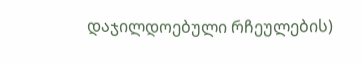დაჯილდოებული რჩეულების)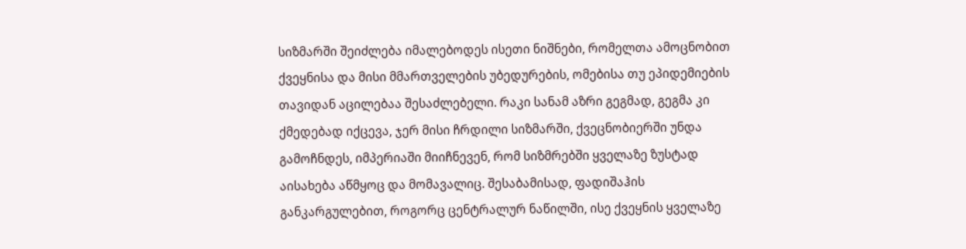სიზმარში შეიძლება იმალებოდეს ისეთი ნიშნები, რომელთა ამოცნობით ქვეყნისა და მისი მმართველების უბედურების, ომებისა თუ ეპიდემიების თავიდან აცილებაა შესაძლებელი. რაკი სანამ აზრი გეგმად, გეგმა კი ქმედებად იქცევა, ჯერ მისი ჩრდილი სიზმარში, ქვეცნობიერში უნდა გამოჩნდეს, იმპერიაში მიიჩნევენ, რომ სიზმრებში ყველაზე ზუსტად აისახება აწმყოც და მომავალიც. შესაბამისად, ფადიშაჰის განკარგულებით, როგორც ცენტრალურ ნაწილში, ისე ქვეყნის ყველაზე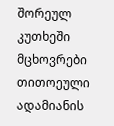შორეულ კუთხეში მცხოვრები თითოეული ადამიანის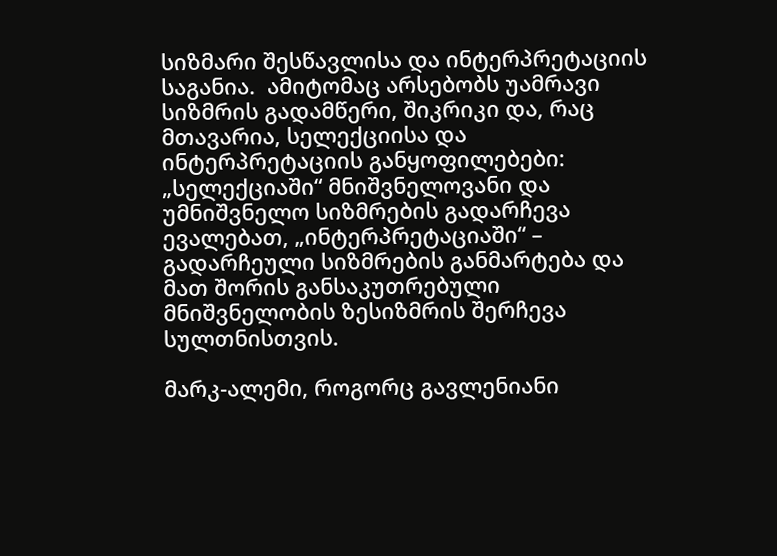სიზმარი შესწავლისა და ინტერპრეტაციის საგანია.  ამიტომაც არსებობს უამრავი სიზმრის გადამწერი, შიკრიკი და, რაც მთავარია, სელექციისა და ინტერპრეტაციის განყოფილებები: „სელექციაში“ მნიშვნელოვანი და უმნიშვნელო სიზმრების გადარჩევა ევალებათ, „ინტერპრეტაციაში“ – გადარჩეული სიზმრების განმარტება და მათ შორის განსაკუთრებული მნიშვნელობის ზესიზმრის შერჩევა სულთნისთვის.

მარკ-ალემი, როგორც გავლენიანი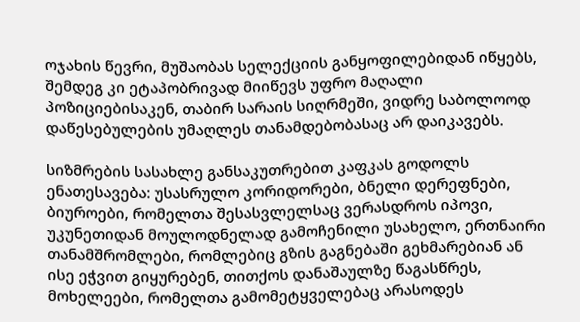ოჯახის წევრი, მუშაობას სელექციის განყოფილებიდან იწყებს, შემდეგ კი ეტაპობრივად მიიწევს უფრო მაღალი პოზიციებისაკენ, თაბირ სარაის სიღრმეში, ვიდრე საბოლოოდ დაწესებულების უმაღლეს თანამდებობასაც არ დაიკავებს.

სიზმრების სასახლე განსაკუთრებით კაფკას გოდოლს ენათესავება: უსასრულო კორიდორები, ბნელი დერეფნები, ბიუროები, რომელთა შესასვლელსაც ვერასდროს იპოვი, უკუნეთიდან მოულოდნელად გამოჩენილი უსახელო, ერთნაირი თანამშრომლები, რომლებიც გზის გაგნებაში გეხმარებიან ან ისე ეჭვით გიყურებენ, თითქოს დანაშაულზე წაგასწრეს, მოხელეები, რომელთა გამომეტყველებაც არასოდეს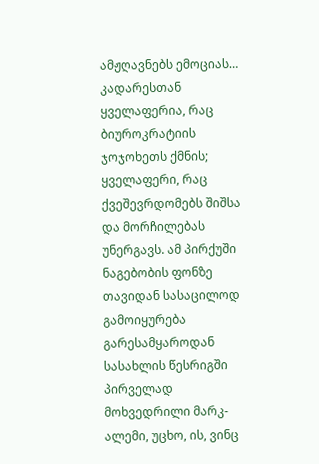ამჟღავნებს ემოციას… კადარესთან ყველაფერია, რაც ბიუროკრატიის ჯოჯოხეთს ქმნის; ყველაფერი, რაც ქვეშევრდომებს შიშსა და მორჩილებას უნერგავს. ამ პირქუში ნაგებობის ფონზე თავიდან სასაცილოდ გამოიყურება გარესამყაროდან სასახლის წესრიგში პირველად მოხვედრილი მარკ-ალემი, უცხო, ის, ვინც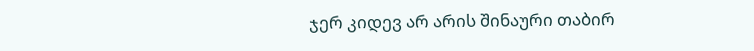ჯერ კიდევ არ არის შინაური თაბირ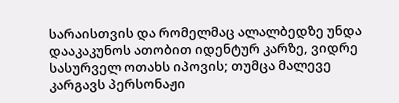სარაისთვის და რომელმაც ალალბედზე უნდა დააკაკუნოს ათობით იდენტურ კარზე, ვიდრე სასურველ ოთახს იპოვის; თუმცა მალევე კარგავს პერსონაჟი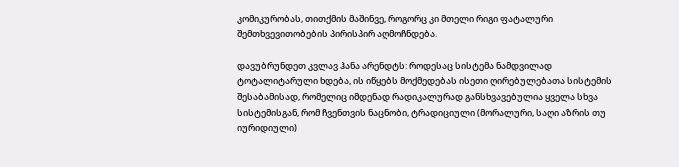კომიკურობას, თითქმის მაშინვე, როგორც კი მთელი რიგი ფატალური შემთხვევითობების პირისპირ აღმოჩნდება.

დავუბრუნდეთ კვლავ ჰანა არენდტს: როდესაც სისტემა ნამდვილად ტოტალიტარული ხდება, ის იწყებს მოქმედებას ისეთი ღირებულებათა სისტემის შესაბამისად, რომელიც იმდენად რადიკალურად განსხვავებულია ყველა სხვა სისტემისგან, რომ ჩვენთვის ნაცნობი, ტრადიციული (მორალური, საღი აზრის თუ იურიდიული)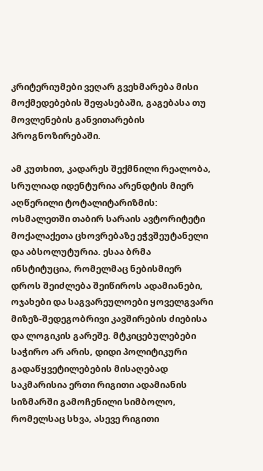კრიტერიუმები ვეღარ გვეხმარება მისი მოქმედებების შეფასებაში, გაგებასა თუ მოვლენების განვითარების პროგნოზირებაში.

ამ კუთხით, კადარეს შექმნილი რეალობა, სრულიად იდენტურია არენდტის მიერ აღწერილი ტოტალიტარიზმის: ოსმალეთში თაბირ სარაის ავტორიტეტი მოქალაქეთა ცხოვრებაზე ეჭვშეუტანელი და აბსოლუტურია. ესაა ბრმა ინსტიტუცია, რომელმაც ნებისმიერ დროს შეიძლება შეიწიროს ადამიანები, ოჯახები და საგვარეულოები ყოველგვარი მიზეზ-შედეგობრივი კავშირების ძიებისა და ლოგიკის გარეშე. მტკიცებულებები საჭირო არ არის, დიდი პოლიტიკური გადაწყვეტილებების მისაღებად საკმარისია ერთი რიგითი ადამიანის სიზმარში გამოჩენილი სიმბოლო, რომელსაც სხვა, ასევე რიგითი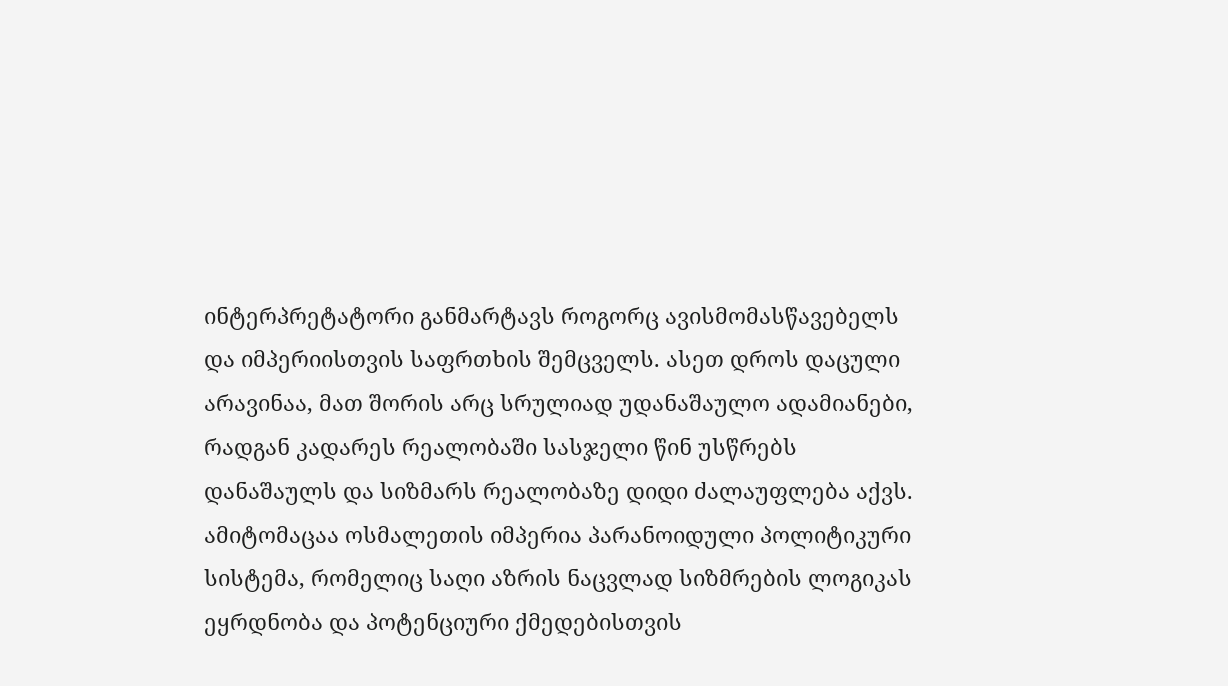ინტერპრეტატორი განმარტავს როგორც ავისმომასწავებელს და იმპერიისთვის საფრთხის შემცველს. ასეთ დროს დაცული არავინაა, მათ შორის არც სრულიად უდანაშაულო ადამიანები, რადგან კადარეს რეალობაში სასჯელი წინ უსწრებს დანაშაულს და სიზმარს რეალობაზე დიდი ძალაუფლება აქვს. ამიტომაცაა ოსმალეთის იმპერია პარანოიდული პოლიტიკური სისტემა, რომელიც საღი აზრის ნაცვლად სიზმრების ლოგიკას ეყრდნობა და პოტენციური ქმედებისთვის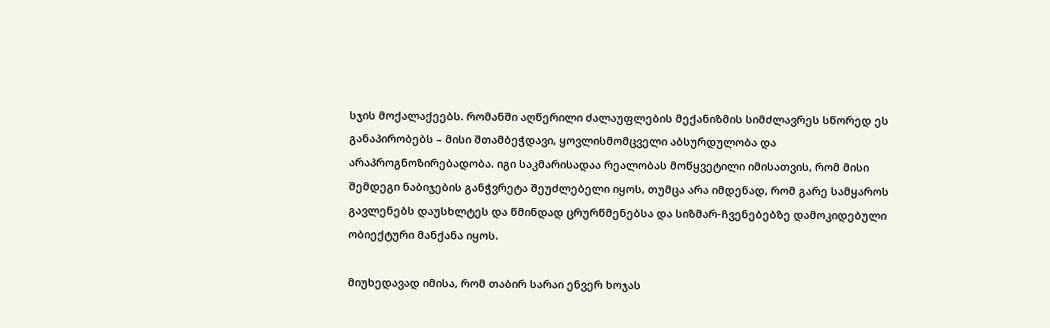სჯის მოქალაქეებს. რომანში აღწერილი ძალაუფლების მექანიზმის სიმძლავრეს სწორედ ეს განაპირობებს – მისი შთამბეჭდავი, ყოვლისმომცველი აბსურდულობა და არაპროგნოზირებადობა. იგი საკმარისადაა რეალობას მოწყვეტილი იმისათვის, რომ მისი შემდეგი ნაბიჯების განჭვრეტა შეუძლებელი იყოს, თუმცა არა იმდენად, რომ გარე სამყაროს გავლენებს დაუსხლტეს და წმინდად ცრურწმენებსა და სიზმარ-ჩვენებებზე დამოკიდებული ობიექტური მანქანა იყოს.

მიუხედავად იმისა, რომ თაბირ სარაი ენვერ ხოჯას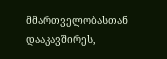მმართველობასთან დააკავშირეს,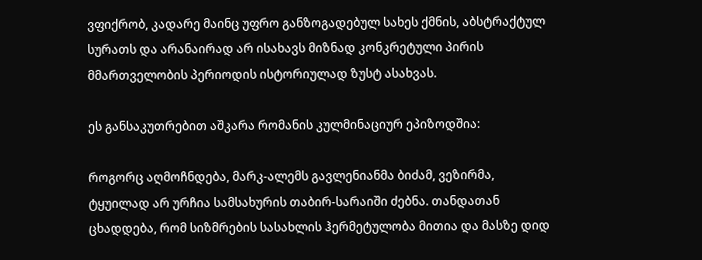ვფიქრობ, კადარე მაინც უფრო განზოგადებულ სახეს ქმნის, აბსტრაქტულ სურათს და არანაირად არ ისახავს მიზნად კონკრეტული პირის მმართველობის პერიოდის ისტორიულად ზუსტ ასახვას.

ეს განსაკუთრებით აშკარა რომანის კულმინაციურ ეპიზოდშია:

როგორც აღმოჩნდება, მარკ-ალემს გავლენიანმა ბიძამ, ვეზირმა, ტყუილად არ ურჩია სამსახურის თაბირ-სარაიში ძებნა. თანდათან ცხადდება, რომ სიზმრების სასახლის ჰერმეტულობა მითია და მასზე დიდ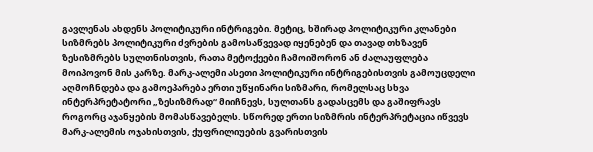გავლენას ახდენს პოლიტიკური ინტრიგები. მეტიც, ხშირად პოლიტიკური კლანები სიზმრებს პოლიტიკური ძვრების გამოსაწვევად იყენებენ და თავად თხზავენ ზესიზმრებს სულთნისთვის, რათა მეტოქეები ჩამოიშორონ ან ძალაუფლება მოიპოვონ მის კარზე. მარკ-ალემი ასეთი პოლიტიკური ინტრიგებისთვის გამოუცდელი აღმოჩნდება და გამოეპარება ერთი უწყინარი სიზმარი, რომელსაც სხვა ინტერპრეტატორი „ზესიზმრად“ მიიჩნევს, სულთანს გადასცემს და გაშიფრავს როგორც აჯანყების მომასწავებელს. სწორედ ერთი სიზმრის ინტერპრეტაცია იწვევს მარკ-ალემის ოჯახისთვის, ქუფრილიუების გვარისთვის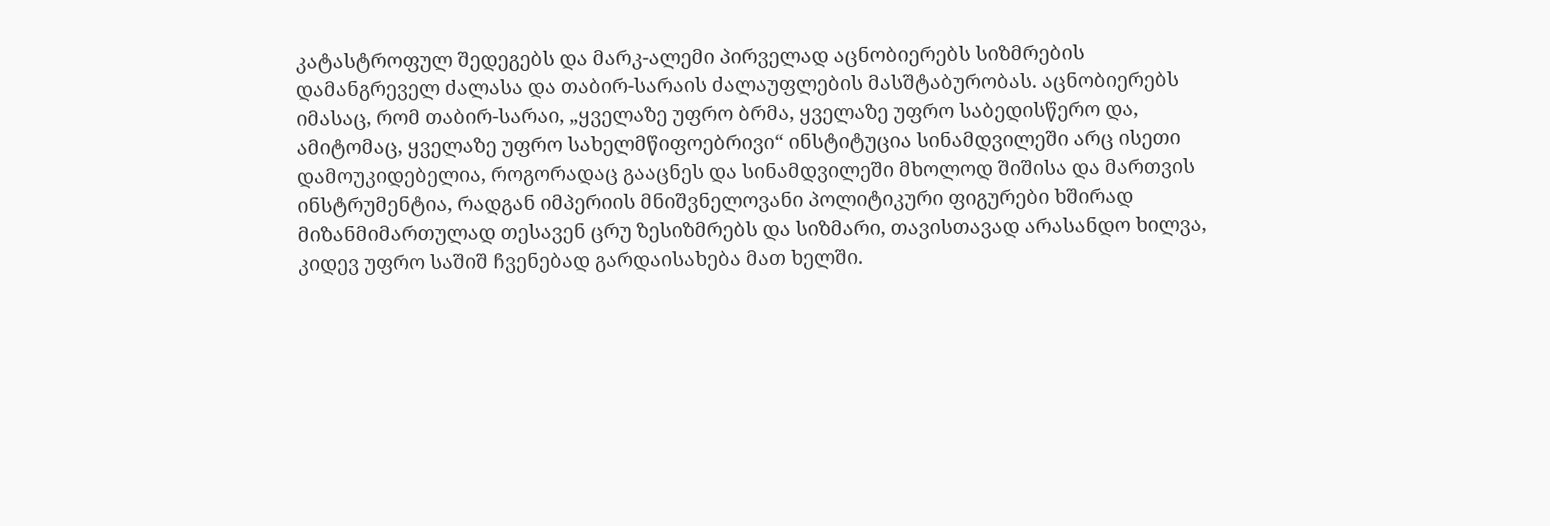კატასტროფულ შედეგებს და მარკ-ალემი პირველად აცნობიერებს სიზმრების დამანგრეველ ძალასა და თაბირ-სარაის ძალაუფლების მასშტაბურობას. აცნობიერებს იმასაც, რომ თაბირ-სარაი, „ყველაზე უფრო ბრმა, ყველაზე უფრო საბედისწერო და, ამიტომაც, ყველაზე უფრო სახელმწიფოებრივი“ ინსტიტუცია სინამდვილეში არც ისეთი დამოუკიდებელია, როგორადაც გააცნეს და სინამდვილეში მხოლოდ შიშისა და მართვის ინსტრუმენტია, რადგან იმპერიის მნიშვნელოვანი პოლიტიკური ფიგურები ხშირად მიზანმიმართულად თესავენ ცრუ ზესიზმრებს და სიზმარი, თავისთავად არასანდო ხილვა, კიდევ უფრო საშიშ ჩვენებად გარდაისახება მათ ხელში.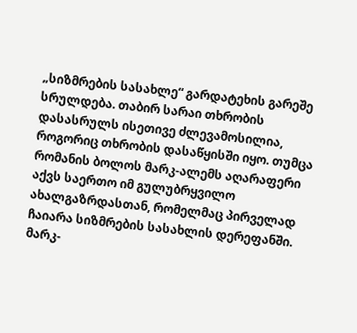„სიზმრების სასახლე“ გარდატეხის გარეშე სრულდება. თაბირ სარაი თხრობის დასასრულს ისეთივე ძლევამოსილია, როგორიც თხრობის დასაწყისში იყო. თუმცა რომანის ბოლოს მარკ-ალემს აღარაფერი აქვს საერთო იმ გულუბრყვილო ახალგაზრდასთან, რომელმაც პირველად ჩაიარა სიზმრების სასახლის დერეფანში. მარკ-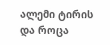ალემი ტირის და როცა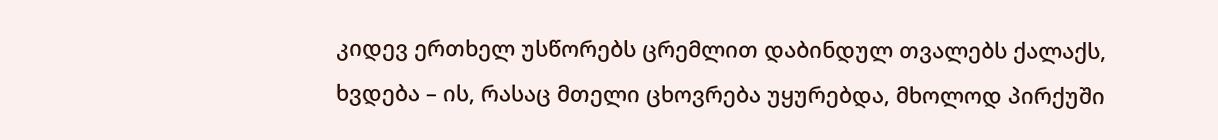კიდევ ერთხელ უსწორებს ცრემლით დაბინდულ თვალებს ქალაქს, ხვდება – ის, რასაც მთელი ცხოვრება უყურებდა, მხოლოდ პირქუში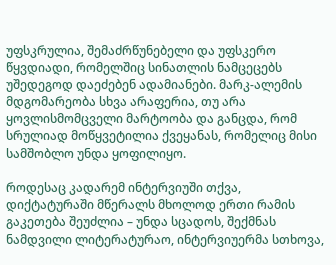უფსკრულია, შემაძრწუნებელი და უფსკერო წყვდიადი, რომელშიც სინათლის ნამცეცებს უშედეგოდ დაეძებენ ადამიანები. მარკ-ალემის მდგომარეობა სხვა არაფერია, თუ არა ყოვლისმომცველი მარტოობა და განცდა, რომ სრულიად მოწყვეტილია ქვეყანას, რომელიც მისი სამშობლო უნდა ყოფილიყო.

როდესაც კადარემ ინტერვიუში თქვა, დიქტატურაში მწერალს მხოლოდ ერთი რამის გაკეთება შეუძლია – უნდა სცადოს, შექმნას ნამდვილი ლიტერატურაო, ინტერვიუერმა სთხოვა,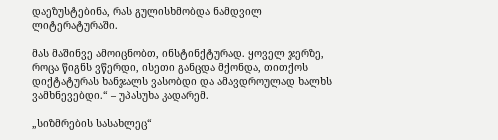დაეზუსტებინა, რას გულისხმობდა ნამდვილ ლიტერატურაში.

მას მაშინვე ამოიცნობთ, ინსტინქტურად. ყოველ ჯერზე, როცა წიგნს ვწერდი, ისეთი განცდა მქონდა, თითქოს დიქტატურას ხანჯალს ვასობდი და ამავდროულად ხალხს ვამხნევებდი.“ – უპასუხა კადარემ.

„სიზმრების სასახლეც“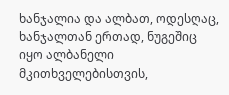ხანჯალია და ალბათ, ოდესღაც, ხანჯალთან ერთად, ნუგეშიც იყო ალბანელი მკითხველებისთვის,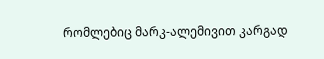რომლებიც მარკ-ალემივით კარგად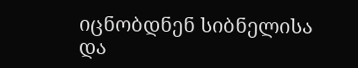იცნობდნენ სიბნელისა და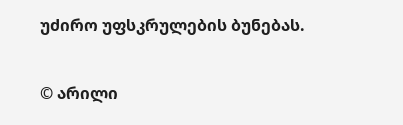უძირო უფსკრულების ბუნებას.

© არილი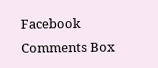Facebook Comments Box